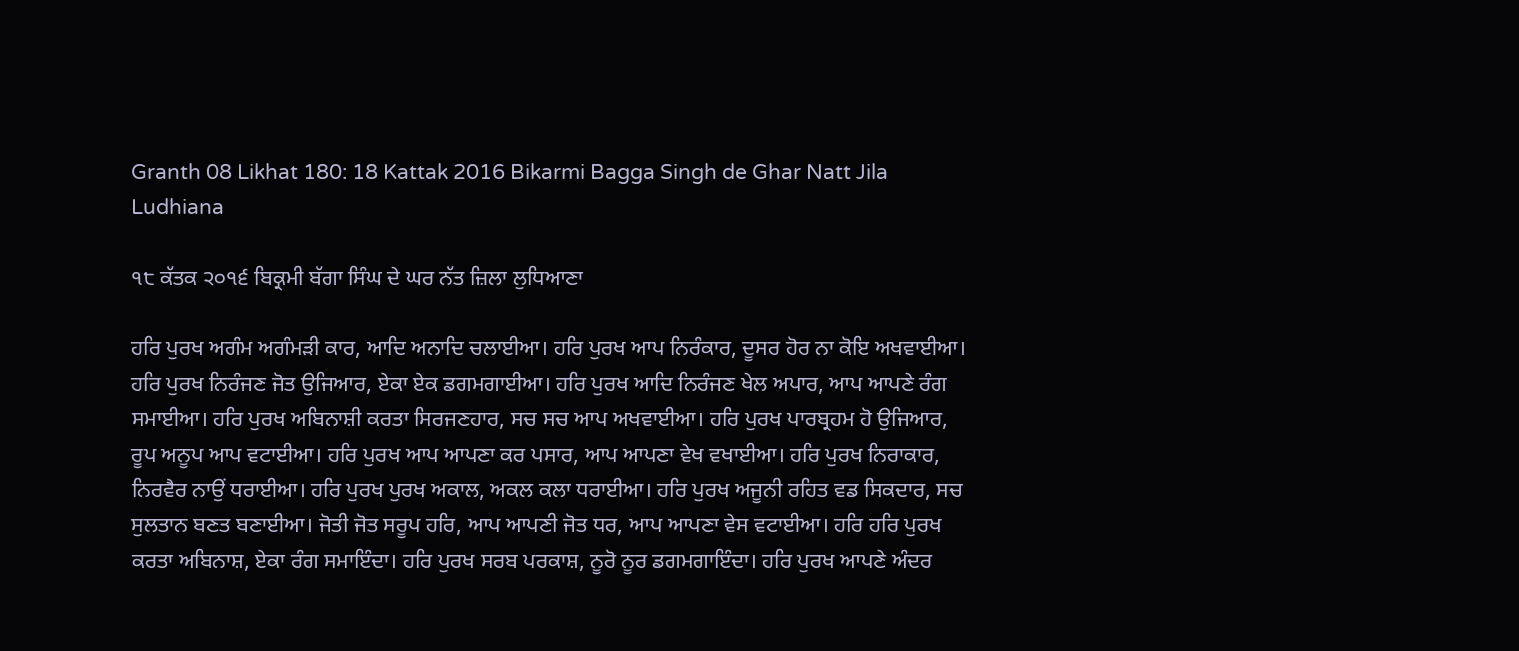Granth 08 Likhat 180: 18 Kattak 2016 Bikarmi Bagga Singh de Ghar Natt Jila Ludhiana

੧੮ ਕੱਤਕ ੨੦੧੬ ਬਿਕ੍ਰਮੀ ਬੱਗਾ ਸਿੰਘ ਦੇ ਘਰ ਨੱਤ ਜ਼ਿਲਾ ਲੁਧਿਆਣਾ

ਹਰਿ ਪੁਰਖ ਅਗੰਮ ਅਗੰਮੜੀ ਕਾਰ, ਆਦਿ ਅਨਾਦਿ ਚਲਾਈਆ। ਹਰਿ ਪੁਰਖ ਆਪ ਨਿਰੰਕਾਰ, ਦੂਸਰ ਹੋਰ ਨਾ ਕੋਇ ਅਖਵਾਈਆ। ਹਰਿ ਪੁਰਖ ਨਿਰੰਜਣ ਜੋਤ ਉਜਿਆਰ, ਏਕਾ ਏਕ ਡਗਮਗਾਈਆ। ਹਰਿ ਪੁਰਖ ਆਦਿ ਨਿਰੰਜਣ ਖੇਲ ਅਪਾਰ, ਆਪ ਆਪਣੇ ਰੰਗ ਸਮਾਈਆ। ਹਰਿ ਪੁਰਖ ਅਬਿਨਾਸ਼ੀ ਕਰਤਾ ਸਿਰਜਣਹਾਰ, ਸਚ ਸਚ ਆਪ ਅਖਵਾਈਆ। ਹਰਿ ਪੁਰਖ ਪਾਰਬ੍ਰਹਮ ਹੋ ਉਜਿਆਰ, ਰੂਪ ਅਨੂਪ ਆਪ ਵਟਾਈਆ। ਹਰਿ ਪੁਰਖ ਆਪ ਆਪਣਾ ਕਰ ਪਸਾਰ, ਆਪ ਆਪਣਾ ਵੇਖ ਵਖਾਈਆ। ਹਰਿ ਪੁਰਖ ਨਿਰਾਕਾਰ, ਨਿਰਵੈਰ ਨਾਉਂ ਧਰਾਈਆ। ਹਰਿ ਪੁਰਖ ਪੁਰਖ ਅਕਾਲ, ਅਕਲ ਕਲਾ ਧਰਾਈਆ। ਹਰਿ ਪੁਰਖ ਅਜੂਨੀ ਰਹਿਤ ਵਡ ਸਿਕਦਾਰ, ਸਚ ਸੁਲਤਾਨ ਬਣਤ ਬਣਾਈਆ। ਜੋਤੀ ਜੋਤ ਸਰੂਪ ਹਰਿ, ਆਪ ਆਪਣੀ ਜੋਤ ਧਰ, ਆਪ ਆਪਣਾ ਵੇਸ ਵਟਾਈਆ। ਹਰਿ ਹਰਿ ਪੁਰਖ ਕਰਤਾ ਅਬਿਨਾਸ਼, ਏਕਾ ਰੰਗ ਸਮਾਇੰਦਾ। ਹਰਿ ਪੁਰਖ ਸਰਬ ਪਰਕਾਸ਼, ਨੂਰੋ ਨੂਰ ਡਗਮਗਾਇੰਦਾ। ਹਰਿ ਪੁਰਖ ਆਪਣੇ ਅੰਦਰ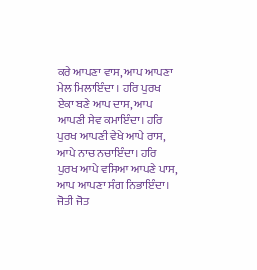ਕਰੇ ਆਪਣਾ ਵਾਸ, ਆਪ ਆਪਣਾ ਮੇਲ ਮਿਲਾਇੰਦਾ । ਹਰਿ ਪੁਰਖ ਏਕਾ ਬਣੇ ਆਪ ਦਾਸ, ਆਪ ਆਪਣੀ ਸੇਵ ਕਮਾਇੰਦਾ। ਹਰਿ ਪੁਰਖ ਆਪਣੀ ਵੇਖੇ ਆਪੇ ਰਾਸ, ਆਪੇ ਨਾਚ ਨਚਾਇੰਦਾ। ਹਰਿ ਪੁਰਖ ਆਪੇ ਵਸਿਆ ਆਪਣੇ ਪਾਸ, ਆਪ ਆਪਣਾ ਸੰਗ ਨਿਭਾਇੰਦਾ। ਜੋਤੀ ਜੋਤ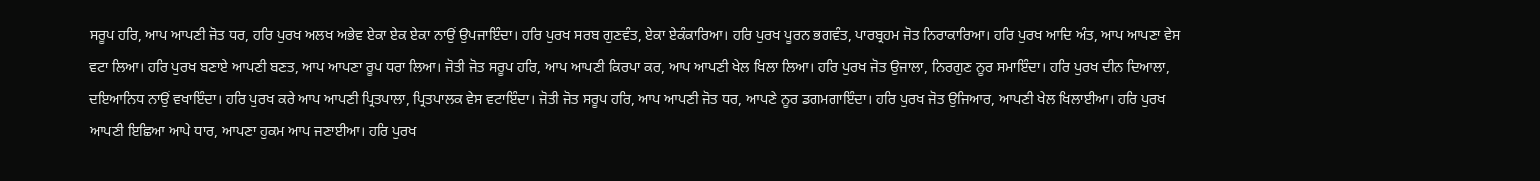ਸਰੂਪ ਹਰਿ, ਆਪ ਆਪਣੀ ਜੋਤ ਧਰ, ਹਰਿ ਪੁਰਖ ਅਲਖ ਅਭੇਵ ਏਕਾ ਏਕ ਏਕਾ ਨਾਉਂ ਉਪਜਾਇੰਦਾ। ਹਰਿ ਪੁਰਖ ਸਰਬ ਗੁਣਵੰਤ, ਏਕਾ ਏਕੰਕਾਰਿਆ। ਹਰਿ ਪੁਰਖ ਪੂਰਨ ਭਗਵੰਤ, ਪਾਰਬ੍ਰਹਮ ਜੋਤ ਨਿਰਾਕਾਰਿਆ। ਹਰਿ ਪੁਰਖ ਆਦਿ ਅੰਤ, ਆਪ ਆਪਣਾ ਵੇਸ ਵਟਾ ਲਿਆ। ਹਰਿ ਪੁਰਖ ਬਣਾਏ ਆਪਣੀ ਬਣਤ, ਆਪ ਆਪਣਾ ਰੂਪ ਧਰਾ ਲਿਆ। ਜੋਤੀ ਜੋਤ ਸਰੂਪ ਹਰਿ, ਆਪ ਆਪਣੀ ਕਿਰਪਾ ਕਰ, ਆਪ ਆਪਣੀ ਖੇਲ ਖਿਲਾ ਲਿਆ। ਹਰਿ ਪੁਰਖ ਜੋਤ ਉਜਾਲਾ, ਨਿਰਗੁਣ ਨੂਰ ਸਮਾਇੰਦਾ। ਹਰਿ ਪੁਰਖ ਦੀਨ ਦਿਆਲਾ, ਦਇਆਨਿਧ ਨਾਉਂ ਵਖਾਇੰਦਾ। ਹਰਿ ਪੁਰਖ ਕਰੇ ਆਪ ਆਪਣੀ ਪ੍ਰਿਤਪਾਲਾ, ਪ੍ਰਿਤਪਾਲਕ ਵੇਸ ਵਟਾਇੰਦਾ। ਜੋਤੀ ਜੋਤ ਸਰੂਪ ਹਰਿ, ਆਪ ਆਪਣੀ ਜੋਤ ਧਰ, ਆਪਣੇ ਨੂਰ ਡਗਮਗਾਇੰਦਾ। ਹਰਿ ਪੁਰਖ ਜੋਤ ਉਜਿਆਰ, ਆਪਣੀ ਖੇਲ ਖਿਲਾਈਆ। ਹਰਿ ਪੁਰਖ ਆਪਣੀ ਇਛਿਆ ਆਪੇ ਧਾਰ, ਆਪਣਾ ਹੁਕਮ ਆਪ ਜਣਾਈਆ। ਹਰਿ ਪੁਰਖ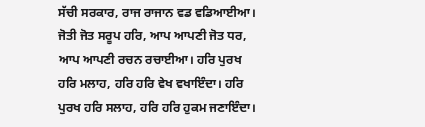ਸੱਚੀ ਸਰਕਾਰ, ਰਾਜ ਰਾਜਾਨ ਵਡ ਵਡਿਆਈਆ। ਜੋਤੀ ਜੋਤ ਸਰੂਪ ਹਰਿ, ਆਪ ਆਪਣੀ ਜੋਤ ਧਰ, ਆਪ ਆਪਣੀ ਰਚਨ ਰਚਾਈਆ। ਹਰਿ ਪੁਰਖ ਹਰਿ ਮਲਾਹ, ਹਰਿ ਹਰਿ ਵੇਖ ਵਖਾਇੰਦਾ। ਹਰਿ ਪੁਰਖ ਹਰਿ ਸਲਾਹ, ਹਰਿ ਹਰਿ ਹੁਕਮ ਜਣਾਇੰਦਾ।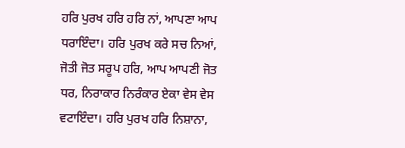ਹਰਿ ਪੁਰਖ ਹਰਿ ਹਰਿ ਨਾਂ, ਆਪਣਾ ਆਪ ਧਰਾਇੰਦਾ। ਹਰਿ ਪੁਰਖ ਕਰੇ ਸਚ ਨਿਆਂ, ਜੋਤੀ ਜੋਤ ਸਰੂਪ ਹਰਿ, ਆਪ ਆਪਣੀ ਜੋਤ ਧਰ, ਨਿਰਾਕਾਰ ਨਿਰੰਕਾਰ ਏਕਾ ਵੇਸ ਵੇਸ ਵਟਾਇੰਦਾ। ਹਰਿ ਪੁਰਖ ਹਰਿ ਨਿਸ਼ਾਨਾ,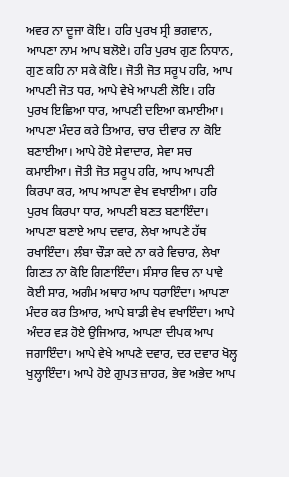ਅਵਰ ਨਾ ਦੂਜਾ ਕੋਇ। ਹਰਿ ਪੁਰਖ ਸ੍ਰੀ ਭਗਵਾਨ, ਆਪਣਾ ਨਾਮ ਆਪ ਬਲੋਏ। ਹਰਿ ਪੁਰਖ ਗੁਣ ਨਿਧਾਨ, ਗੁਣ ਕਹਿ ਨਾ ਸਕੇ ਕੋਇ। ਜੋਤੀ ਜੋਤ ਸਰੂਪ ਹਰਿ, ਆਪ ਆਪਣੀ ਜੋਤ ਧਰ, ਆਪੇ ਵੇਖੇ ਆਪਣੀ ਲੋਇ। ਹਰਿ ਪੁਰਖ ਇਛਿਆ ਧਾਰ, ਆਪਣੀ ਦਇਆ ਕਮਾਈਆ। ਆਪਣਾ ਮੰਦਰ ਕਰੇ ਤਿਆਰ, ਚਾਰ ਦੀਵਾਰ ਨਾ ਕੋਇ ਬਣਾਈਆ। ਆਪੇ ਹੋਏ ਸੇਵਾਦਾਰ, ਸੇਵਾ ਸਚ ਕਮਾਈਆ। ਜੋਤੀ ਜੋਤ ਸਰੂਪ ਹਰਿ, ਆਪ ਆਪਣੀ ਕਿਰਪਾ ਕਰ, ਆਪ ਆਪਣਾ ਵੇਖ ਵਖਾਈਆ। ਹਰਿ ਪੁਰਖ ਕਿਰਪਾ ਧਾਰ, ਆਪਣੀ ਬਣਤ ਬਣਾਇੰਦਾ। ਆਪਣਾ ਬਣਾਏ ਆਪ ਦਵਾਰ, ਲੇਖਾ ਆਪਣੇ ਹੱਥ ਰਖਾਇੰਦਾ। ਲੰਬਾ ਚੌੜਾ ਕਦੇ ਨਾ ਕਰੇ ਵਿਚਾਰ, ਲੇਖਾ ਗਿਣਤ ਨਾ ਕੋਇ ਗਿਣਾਇੰਦਾ। ਸੰਸਾਰ ਵਿਚ ਨਾ ਪਾਵੇ ਕੋਈ ਸਾਰ, ਅਗੰਮ ਅਥਾਹ ਆਪ ਧਰਾਇੰਦਾ। ਆਪਣਾ ਮੰਦਰ ਕਰ ਤਿਆਰ, ਆਪੇ ਬਾਡੀ ਵੇਖ ਵਖਾਇੰਦਾ। ਆਪੇ ਅੰਦਰ ਵੜ ਹੋਏ ਉਜਿਆਰ, ਆਪਣਾ ਦੀਪਕ ਆਪ ਜਗਾਇੰਦਾ। ਆਪੇ ਵੇਖੇ ਆਪਣੇ ਦਵਾਰ, ਦਰ ਦਵਾਰ ਖੋਲ੍ਹ ਖੁਲ੍ਹਾਇੰਦਾ। ਆਪੇ ਹੋਏ ਗੁਪਤ ਜ਼ਾਹਰ, ਭੇਵ ਅਭੇਦ ਆਪ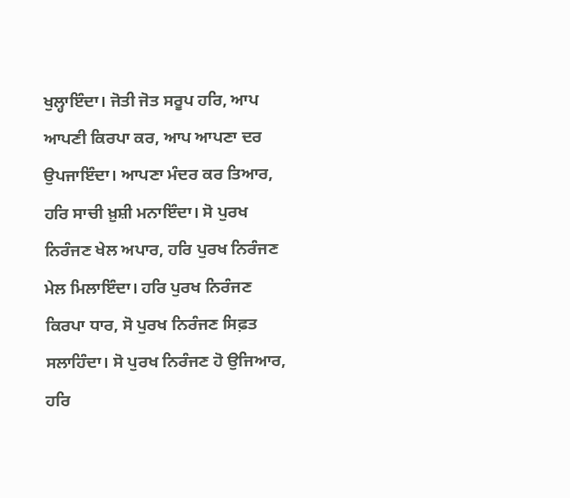ਖੁਲ੍ਹਾਇੰਦਾ। ਜੋਤੀ ਜੋਤ ਸਰੂਪ ਹਰਿ, ਆਪ ਆਪਣੀ ਕਿਰਪਾ ਕਰ, ਆਪ ਆਪਣਾ ਦਰ ਉਪਜਾਇੰਦਾ। ਆਪਣਾ ਮੰਦਰ ਕਰ ਤਿਆਰ, ਹਰਿ ਸਾਚੀ ਖ਼ੁਸ਼ੀ ਮਨਾਇੰਦਾ। ਸੋ ਪੁਰਖ ਨਿਰੰਜਣ ਖੇਲ ਅਪਾਰ, ਹਰਿ ਪੁਰਖ ਨਿਰੰਜਣ ਮੇਲ ਮਿਲਾਇੰਦਾ। ਹਰਿ ਪੁਰਖ ਨਿਰੰਜਣ ਕਿਰਪਾ ਧਾਰ, ਸੋ ਪੁਰਖ ਨਿਰੰਜਣ ਸਿਫ਼ਤ ਸਲਾਹਿੰਦਾ। ਸੋ ਪੁਰਖ ਨਿਰੰਜਣ ਹੋ ਉਜਿਆਰ, ਹਰਿ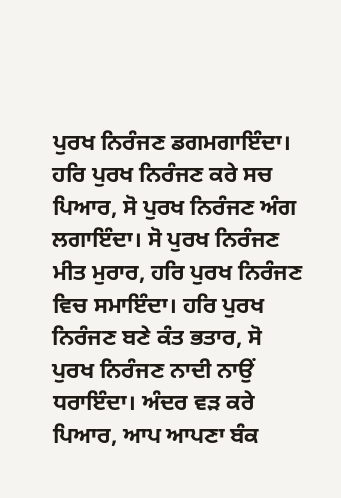ਪੁਰਖ ਨਿਰੰਜਣ ਡਗਮਗਾਇੰਦਾ। ਹਰਿ ਪੁਰਖ ਨਿਰੰਜਣ ਕਰੇ ਸਚ ਪਿਆਰ, ਸੋ ਪੁਰਖ ਨਿਰੰਜਣ ਅੰਗ ਲਗਾਇੰਦਾ। ਸੋ ਪੁਰਖ ਨਿਰੰਜਣ ਮੀਤ ਮੁਰਾਰ, ਹਰਿ ਪੁਰਖ ਨਿਰੰਜਣ ਵਿਚ ਸਮਾਇੰਦਾ। ਹਰਿ ਪੁਰਖ ਨਿਰੰਜਣ ਬਣੇ ਕੰਤ ਭਤਾਰ, ਸੋ ਪੁਰਖ ਨਿਰੰਜਣ ਨਾਦੀ ਨਾਉਂ ਧਰਾਇੰਦਾ। ਅੰਦਰ ਵੜ ਕਰੇ ਪਿਆਰ, ਆਪ ਆਪਣਾ ਬੰਕ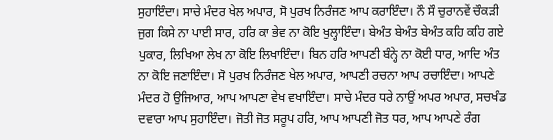ਸੁਹਾਇੰਦਾ। ਸਾਚੇ ਮੰਦਰ ਖੇਲ ਅਪਾਰ, ਸੋ ਪੁਰਖ ਨਿਰੰਜਣ ਆਪ ਕਰਾਇੰਦਾ। ਨੌ ਸੌ ਚੁਰਾਨਵੇਂ ਚੌਕੜੀ ਜੁਗ ਕਿਸੇ ਨਾ ਪਾਈ ਸਾਰ, ਹਰਿ ਕਾ ਭੇਵ ਨਾ ਕੋਇ ਖੁਲ੍ਹਾਇੰਦਾ। ਬੇਅੰਤ ਬੇਅੰਤ ਬੇਅੰਤ ਕਹਿ ਕਹਿ ਗਏ ਪੁਕਾਰ, ਲਿਖਿਆ ਲੇਖ ਨਾ ਕੋਇ ਲਿਖਾਇੰਦਾ। ਬਿਨ ਹਰਿ ਆਪਣੀ ਬੰਨ੍ਹੇ ਨਾ ਕੋਈ ਧਾਰ, ਆਦਿ ਅੰਤ ਨਾ ਕੋਇ ਜਣਾਇੰਦਾ। ਸੋ ਪੁਰਖ ਨਿਰੰਜਣ ਖੇਲ ਅਪਾਰ, ਆਪਣੀ ਰਚਨਾ ਆਪ ਰਚਾਇੰਦਾ। ਆਪਣੇ ਮੰਦਰ ਹੋ ਉਜਿਆਰ, ਆਪ ਆਪਣਾ ਵੇਖ ਵਖਾਇੰਦਾ। ਸਾਚੇ ਮੰਦਰ ਧਰੇ ਨਾਉਂ ਅਪਰ ਅਪਾਰ, ਸਚਖੰਡ ਦਵਾਰਾ ਆਪ ਸੁਹਾਇੰਦਾ। ਜੋਤੀ ਜੋਤ ਸਰੂਪ ਹਰਿ, ਆਪ ਆਪਣੀ ਜੋਤ ਧਰ, ਆਪ ਆਪਣੇ ਰੰਗ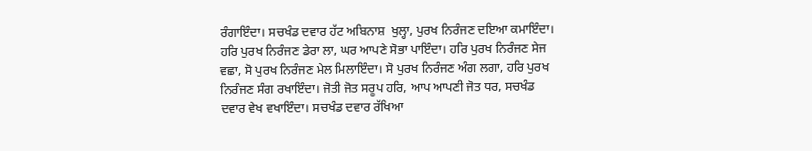ਰੰਗਾਇੰਦਾ। ਸਚਖੰਡ ਦਵਾਰ ਹੱਟ ਅਬਿਨਾਸ਼  ਖੁਲ੍ਹਾ, ਪੁਰਖ ਨਿਰੰਜਣ ਦਇਆ ਕਮਾਇੰਦਾ। ਹਰਿ ਪੁਰਖ ਨਿਰੰਜਣ ਡੇਰਾ ਲਾ, ਘਰ ਆਪਣੇ ਸੋਭਾ ਪਾਇੰਦਾ। ਹਰਿ ਪੁਰਖ ਨਿਰੰਜਣ ਸੇਜ ਵਛਾ, ਸੋ ਪੁਰਖ ਨਿਰੰਜਣ ਮੇਲ ਮਿਲਾਇੰਦਾ। ਸੋ ਪੁਰਖ ਨਿਰੰਜਣ ਅੰਗ ਲਗਾ, ਹਰਿ ਪੁਰਖ ਨਿਰੰਜਣ ਸੰਗ ਰਖਾਇੰਦਾ। ਜੋਤੀ ਜੋਤ ਸਰੂਪ ਹਰਿ, ਆਪ ਆਪਣੀ ਜੋਤ ਧਰ, ਸਚਖੰਡ ਦਵਾਰ ਵੇਖ ਵਖਾਇੰਦਾ। ਸਚਖੰਡ ਦਵਾਰ ਰੱਖਿਆ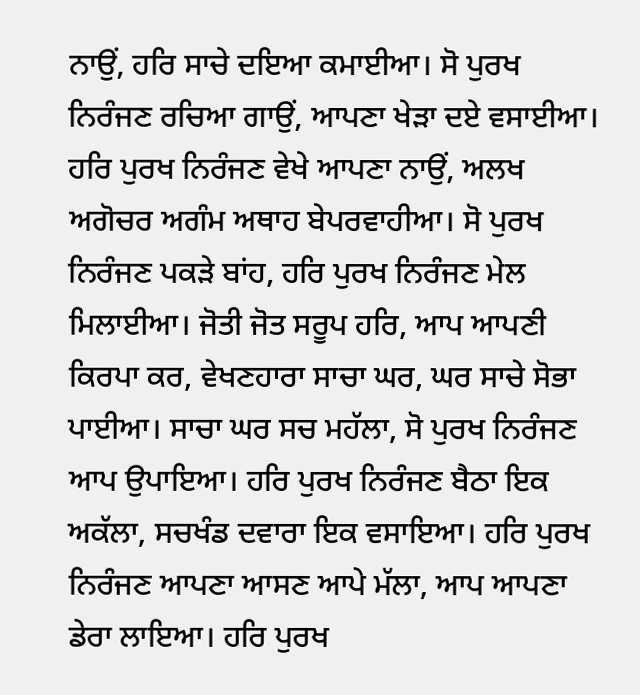ਨਾਉਂ, ਹਰਿ ਸਾਚੇ ਦਇਆ ਕਮਾਈਆ। ਸੋ ਪੁਰਖ ਨਿਰੰਜਣ ਰਚਿਆ ਗਾਉਂ, ਆਪਣਾ ਖੇੜਾ ਦਏ ਵਸਾਈਆ। ਹਰਿ ਪੁਰਖ ਨਿਰੰਜਣ ਵੇਖੇ ਆਪਣਾ ਨਾਉਂ, ਅਲਖ ਅਗੋਚਰ ਅਗੰਮ ਅਥਾਹ ਬੇਪਰਵਾਹੀਆ। ਸੋ ਪੁਰਖ ਨਿਰੰਜਣ ਪਕੜੇ ਬਾਂਹ, ਹਰਿ ਪੁਰਖ ਨਿਰੰਜਣ ਮੇਲ ਮਿਲਾਈਆ। ਜੋਤੀ ਜੋਤ ਸਰੂਪ ਹਰਿ, ਆਪ ਆਪਣੀ ਕਿਰਪਾ ਕਰ, ਵੇਖਣਹਾਰਾ ਸਾਚਾ ਘਰ, ਘਰ ਸਾਚੇ ਸੋਭਾ ਪਾਈਆ। ਸਾਚਾ ਘਰ ਸਚ ਮਹੱਲਾ, ਸੋ ਪੁਰਖ ਨਿਰੰਜਣ ਆਪ ਉਪਾਇਆ। ਹਰਿ ਪੁਰਖ ਨਿਰੰਜਣ ਬੈਠਾ ਇਕ ਅਕੱਲਾ, ਸਚਖੰਡ ਦਵਾਰਾ ਇਕ ਵਸਾਇਆ। ਹਰਿ ਪੁਰਖ ਨਿਰੰਜਣ ਆਪਣਾ ਆਸਣ ਆਪੇ ਮੱਲਾ, ਆਪ ਆਪਣਾ ਡੇਰਾ ਲਾਇਆ। ਹਰਿ ਪੁਰਖ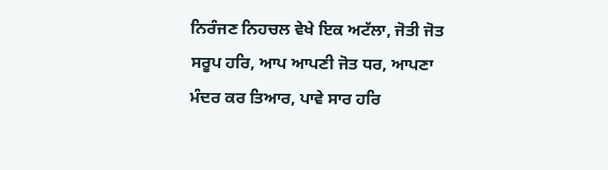ਨਿਰੰਜਣ ਨਿਹਚਲ ਵੇਖੇ ਇਕ ਅਟੱਲਾ, ਜੋਤੀ ਜੋਤ ਸਰੂਪ ਹਰਿ, ਆਪ ਆਪਣੀ ਜੋਤ ਧਰ, ਆਪਣਾ ਮੰਦਰ ਕਰ ਤਿਆਰ, ਪਾਵੇ ਸਾਰ ਹਰਿ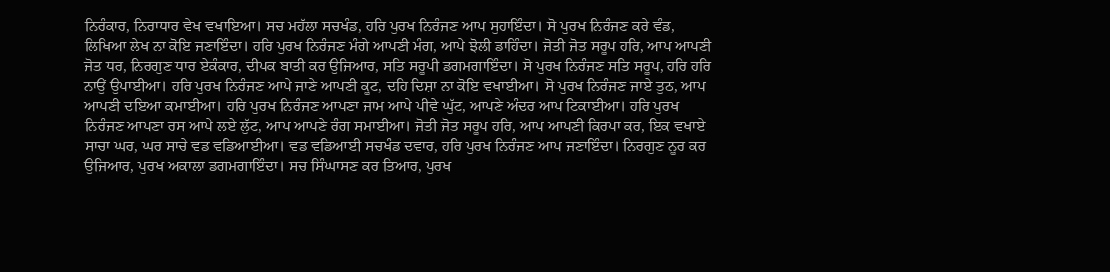ਨਿਰੰਕਾਰ, ਨਿਰਾਧਾਰ ਵੇਖ ਵਖਾਇਆ। ਸਚ ਮਹੱਲਾ ਸਚਖੰਡ, ਹਰਿ ਪੁਰਖ ਨਿਰੰਜਣ ਆਪ ਸੁਹਾਇੰਦਾ। ਸੋ ਪੁਰਖ ਨਿਰੰਜਣ ਕਰੇ ਵੰਡ, ਲਿਖਿਆ ਲੇਖ ਨਾ ਕੋਇ ਜਣਾਇੰਦਾ। ਹਰਿ ਪੁਰਖ ਨਿਰੰਜਣ ਮੰਗੇ ਆਪਣੀ ਮੰਗ, ਆਪੇ ਝੋਲੀ ਡਾਹਿੰਦਾ। ਜੋਤੀ ਜੋਤ ਸਰੂਪ ਹਰਿ, ਆਪ ਆਪਣੀ ਜੋਤ ਧਰ, ਨਿਰਗੁਣ ਧਾਰ ਏਕੰਕਾਰ, ਦੀਪਕ ਬਾਤੀ ਕਰ ਉਜਿਆਰ, ਸਤਿ ਸਰੂਪੀ ਡਗਮਗਾਇੰਦਾ। ਸੋ ਪੁਰਖ ਨਿਰੰਜਣ ਸਤਿ ਸਰੂਪ, ਹਰਿ ਹਰਿ ਨਾਉਂ ਉਪਾਈਆ। ਹਰਿ ਪੁਰਖ ਨਿਰੰਜਣ ਆਪੇ ਜਾਣੇ ਆਪਣੀ ਕੂਟ, ਦਹਿ ਦਿਸ਼ਾ ਨਾ ਕੋਇ ਵਖਾਈਆ। ਸੋ ਪੁਰਖ ਨਿਰੰਜਣ ਜਾਏ ਤੁਠ, ਆਪ ਆਪਣੀ ਦਇਆ ਕਮਾਈਆ। ਹਰਿ ਪੁਰਖ ਨਿਰੰਜਣ ਆਪਣਾ ਜਾਮ ਆਪੇ ਪੀਵੇ ਘੁੱਟ, ਆਪਣੇ ਅੰਦਰ ਆਪ ਟਿਕਾਈਆ। ਹਰਿ ਪੁਰਖ ਨਿਰੰਜਣ ਆਪਣਾ ਰਸ ਆਪੇ ਲਏ ਲੁੱਟ, ਆਪ ਆਪਣੇ ਰੰਗ ਸਮਾਈਆ। ਜੋਤੀ ਜੋਤ ਸਰੂਪ ਹਰਿ, ਆਪ ਆਪਣੀ ਕਿਰਪਾ ਕਰ, ਇਕ ਵਖਾਏ ਸਾਚਾ ਘਰ, ਘਰ ਸਾਚੇ ਵਡ ਵਡਿਆਈਆ। ਵਡ ਵਡਿਆਈ ਸਚਖੰਡ ਦਵਾਰ, ਹਰਿ ਪੁਰਖ ਨਿਰੰਜਣ ਆਪ ਜਣਾਇੰਦਾ। ਨਿਰਗੁਣ ਨੂਰ ਕਰ ਉਜਿਆਰ, ਪੁਰਖ ਅਕਾਲਾ ਡਗਮਗਾਇੰਦਾ। ਸਚ ਸਿੰਘਾਸਣ ਕਰ ਤਿਆਰ, ਪੁਰਖ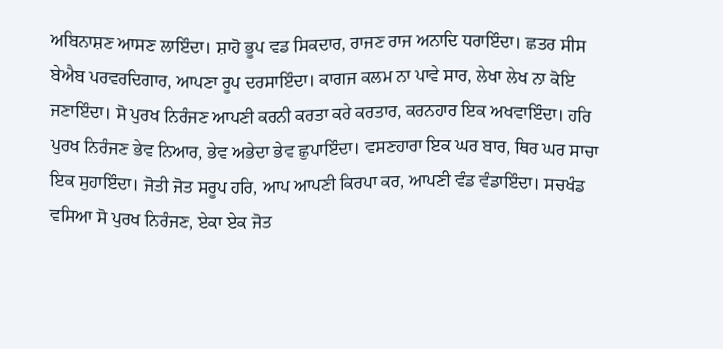ਅਬਿਨਾਸ਼ਣ ਆਸਣ ਲਾਇੰਦਾ। ਸ਼ਾਹੋ ਭੂਪ ਵਡ ਸਿਕਦਾਰ, ਰਾਜਣ ਰਾਜ ਅਨਾਦਿ ਧਰਾਇੰਦਾ। ਛਤਰ ਸੀਸ ਬੇਐਬ ਪਰਵਰਦਿਗਾਰ, ਆਪਣਾ ਰੂਪ ਦਰਸਾਇੰਦਾ। ਕਾਗਜ ਕਲਮ ਨਾ ਪਾਵੇ ਸਾਰ, ਲੇਖਾ ਲੇਖ ਨਾ ਕੋਇ ਜਣਾਇੰਦਾ। ਸੋ ਪੁਰਖ ਨਿਰੰਜਣ ਆਪਣੀ ਕਰਨੀ ਕਰਤਾ ਕਰੇ ਕਰਤਾਰ, ਕਰਨਹਾਰ ਇਕ ਅਖਵਾਇੰਦਾ। ਹਰਿ ਪੁਰਖ ਨਿਰੰਜਣ ਭੇਵ ਨਿਆਰ, ਭੇਵ ਅਭੇਦਾ ਭੇਵ ਛੁਪਾਇੰਦਾ। ਵਸਣਹਾਰਾ ਇਕ ਘਰ ਬਾਰ, ਥਿਰ ਘਰ ਸਾਚਾ ਇਕ ਸੁਹਾਇੰਦਾ। ਜੋਤੀ ਜੋਤ ਸਰੂਪ ਹਰਿ, ਆਪ ਆਪਣੀ ਕਿਰਪਾ ਕਰ, ਆਪਣੀ ਵੰਡ ਵੰਡਾਇੰਦਾ। ਸਚਖੰਡ ਵਸਿਆ ਸੋ ਪੁਰਖ ਨਿਰੰਜਣ, ਏਕਾ ਏਕ ਜੋਤ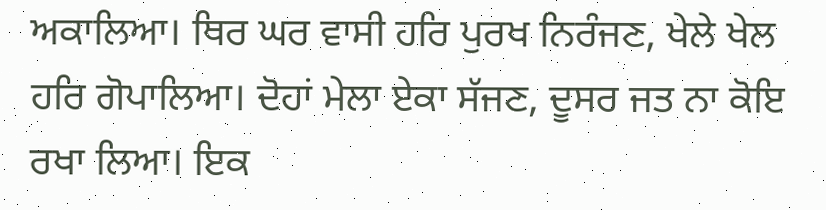ਅਕਾਲਿਆ। ਥਿਰ ਘਰ ਵਾਸੀ ਹਰਿ ਪੁਰਖ ਨਿਰੰਜਣ, ਖੇਲੇ ਖੇਲ ਹਰਿ ਗੋਪਾਲਿਆ। ਦੋਹਾਂ ਮੇਲਾ ਏਕਾ ਸੱਜਣ, ਦੂਸਰ ਜਤ ਨਾ ਕੋਇ ਰਖਾ ਲਿਆ। ਇਕ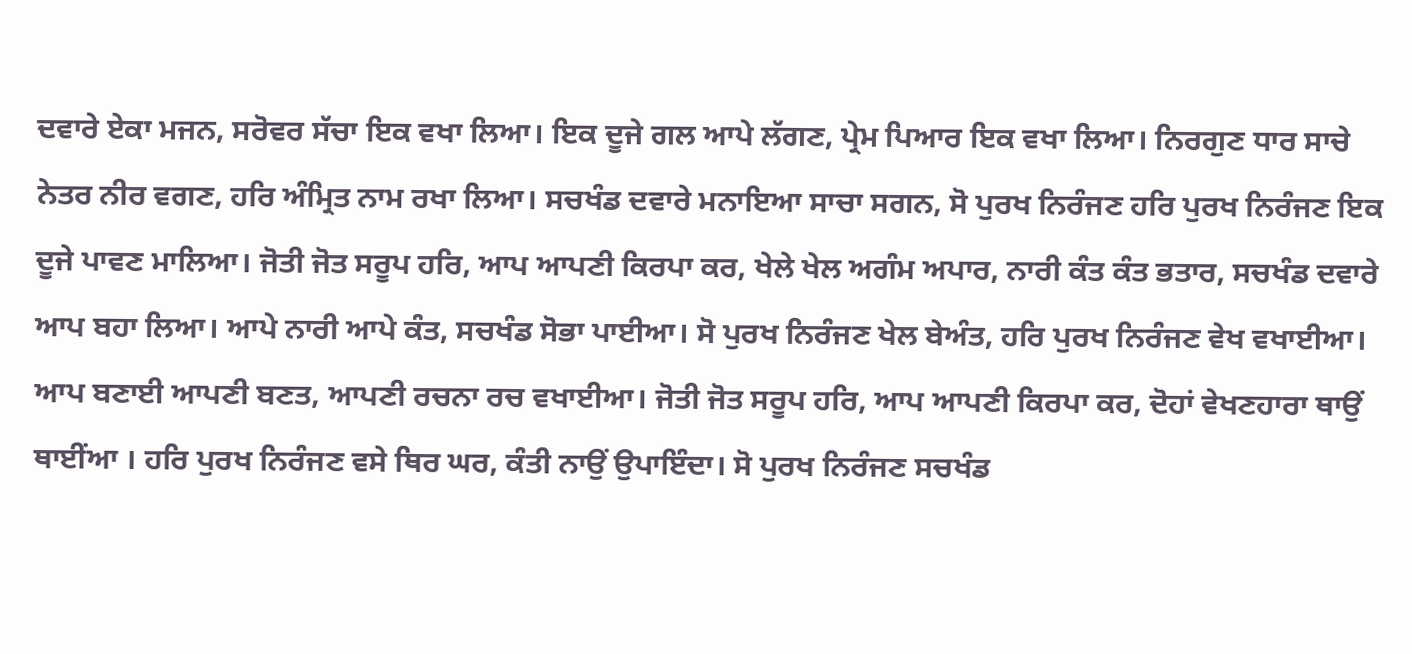ਦਵਾਰੇ ਏਕਾ ਮਜਨ, ਸਰੋਵਰ ਸੱਚਾ ਇਕ ਵਖਾ ਲਿਆ। ਇਕ ਦੂਜੇ ਗਲ ਆਪੇ ਲੱਗਣ, ਪ੍ਰੇਮ ਪਿਆਰ ਇਕ ਵਖਾ ਲਿਆ। ਨਿਰਗੁਣ ਧਾਰ ਸਾਚੇ ਨੇਤਰ ਨੀਰ ਵਗਣ, ਹਰਿ ਅੰਮ੍ਰਿਤ ਨਾਮ ਰਖਾ ਲਿਆ। ਸਚਖੰਡ ਦਵਾਰੇ ਮਨਾਇਆ ਸਾਚਾ ਸਗਨ, ਸੋ ਪੁਰਖ ਨਿਰੰਜਣ ਹਰਿ ਪੁਰਖ ਨਿਰੰਜਣ ਇਕ ਦੂਜੇ ਪਾਵਣ ਮਾਲਿਆ। ਜੋਤੀ ਜੋਤ ਸਰੂਪ ਹਰਿ, ਆਪ ਆਪਣੀ ਕਿਰਪਾ ਕਰ, ਖੇਲੇ ਖੇਲ ਅਗੰਮ ਅਪਾਰ, ਨਾਰੀ ਕੰਤ ਕੰਤ ਭਤਾਰ, ਸਚਖੰਡ ਦਵਾਰੇ ਆਪ ਬਹਾ ਲਿਆ। ਆਪੇ ਨਾਰੀ ਆਪੇ ਕੰਤ, ਸਚਖੰਡ ਸੋਭਾ ਪਾਈਆ। ਸੋ ਪੁਰਖ ਨਿਰੰਜਣ ਖੇਲ ਬੇਅੰਤ, ਹਰਿ ਪੁਰਖ ਨਿਰੰਜਣ ਵੇਖ ਵਖਾਈਆ। ਆਪ ਬਣਾਈ ਆਪਣੀ ਬਣਤ, ਆਪਣੀ ਰਚਨਾ ਰਚ ਵਖਾਈਆ। ਜੋਤੀ ਜੋਤ ਸਰੂਪ ਹਰਿ, ਆਪ ਆਪਣੀ ਕਿਰਪਾ ਕਰ, ਦੋਹਾਂ ਵੇਖਣਹਾਰਾ ਥਾਉਂ ਥਾਈਂਆ । ਹਰਿ ਪੁਰਖ ਨਿਰੰਜਣ ਵਸੇ ਥਿਰ ਘਰ, ਕੰਤੀ ਨਾਉਂ ਉਪਾਇੰਦਾ। ਸੋ ਪੁਰਖ ਨਿਰੰਜਣ ਸਚਖੰਡ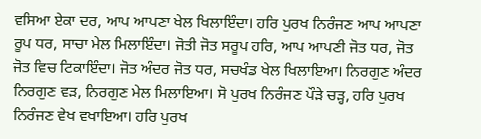ਵਸਿਆ ਏਕਾ ਦਰ, ਆਪ ਆਪਣਾ ਖੇਲ ਖਿਲਾਇੰਦਾ। ਹਰਿ ਪੁਰਖ ਨਿਰੰਜਣ ਆਪ ਆਪਣਾ ਰੂਪ ਧਰ, ਸਾਚਾ ਮੇਲ ਮਿਲਾਇੰਦਾ। ਜੋਤੀ ਜੋਤ ਸਰੂਪ ਹਰਿ, ਆਪ ਆਪਣੀ ਜੋਤ ਧਰ, ਜੋਤ ਜੋਤ ਵਿਚ ਟਿਕਾਇੰਦਾ। ਜੋਤ ਅੰਦਰ ਜੋਤ ਧਰ, ਸਚਖੰਡ ਖੇਲ ਖਿਲਾਇਆ। ਨਿਰਗੁਣ ਅੰਦਰ ਨਿਰਗੁਣ ਵੜ, ਨਿਰਗੁਣ ਮੇਲ ਮਿਲਾਇਆ। ਸੋ ਪੁਰਖ ਨਿਰੰਜਣ ਪੌੜੇ ਚੜ੍ਹ, ਹਰਿ ਪੁਰਖ ਨਿਰੰਜਣ ਵੇਖ ਵਖਾਇਆ। ਹਰਿ ਪੁਰਖ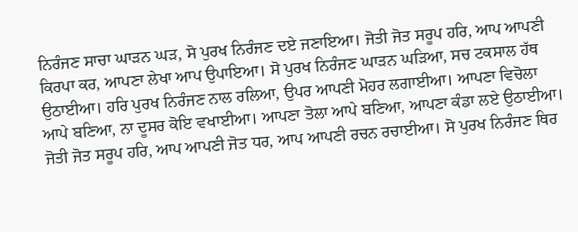ਨਿਰੰਜਣ ਸਾਚਾ ਘਾੜਨ ਘੜ, ਸੋ ਪੁਰਖ ਨਿਰੰਜਣ ਦਏ ਜਣਾਇਆ। ਜੋਤੀ ਜੋਤ ਸਰੂਪ ਹਰਿ, ਆਪ ਆਪਣੀ ਕਿਰਪਾ ਕਰ, ਆਪਣਾ ਲੇਖਾ ਆਪ ਉਪਾਇਆ। ਸੋ ਪੁਰਖ ਨਿਰੰਜਣ ਘਾੜਨ ਘੜਿਆ, ਸਚ ਟਕਸਾਲ ਹੱਥ ਉਠਾਈਆ। ਹਰਿ ਪੁਰਖ ਨਿਰੰਜਣ ਨਾਲ ਰਲਿਆ, ਉਪਰ ਆਪਣੀ ਮੋਹਰ ਲਗਾਈਆ। ਆਪਣਾ ਵਿਚੋਲਾ ਆਪੇ ਬਣਿਆ, ਨਾ ਦੂਸਰ ਕੋਇ ਵਖਾਈਆ। ਆਪਣਾ ਤੋਲਾ ਆਪੇ ਬਣਿਆ, ਆਪਣਾ ਕੰਡਾ ਲਏ ਉਠਾਈਆ। ਜੋਤੀ ਜੋਤ ਸਰੂਪ ਹਰਿ, ਆਪ ਆਪਣੀ ਜੋਤ ਧਰ, ਆਪ ਆਪਣੀ ਰਚਨ ਰਚਾਈਆ। ਸੋ ਪੁਰਖ ਨਿਰੰਜਣ ਥਿਰ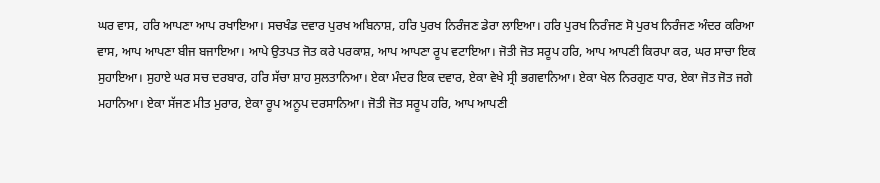ਘਰ ਵਾਸ, ਹਰਿ ਆਪਣਾ ਆਪ ਰਖਾਇਆ। ਸਚਖੰਡ ਦਵਾਰ ਪੁਰਖ ਅਬਿਨਾਸ਼, ਹਰਿ ਪੁਰਖ ਨਿਰੰਜਣ ਡੇਰਾ ਲਾਇਆ। ਹਰਿ ਪੁਰਖ ਨਿਰੰਜਣ ਸੋ ਪੁਰਖ ਨਿਰੰਜਣ ਅੰਦਰ ਕਰਿਆ ਵਾਸ, ਆਪ ਆਪਣਾ ਬੀਜ ਬਜਾਇਆ। ਆਪੇ ਉਤਪਤ ਜੋਤ ਕਰੇ ਪਰਕਾਸ਼, ਆਪ ਆਪਣਾ ਰੂਪ ਵਟਾਇਆ। ਜੋਤੀ ਜੋਤ ਸਰੂਪ ਹਰਿ, ਆਪ ਆਪਣੀ ਕਿਰਪਾ ਕਰ, ਘਰ ਸਾਚਾ ਇਕ ਸੁਹਾਇਆ। ਸੁਹਾਏ ਘਰ ਸਚ ਦਰਬਾਰ, ਹਰਿ ਸੱਚਾ ਸ਼ਾਹ ਸੁਲਤਾਨਿਆ। ਏਕਾ ਮੰਦਰ ਇਕ ਦਵਾਰ, ਏਕਾ ਵੇਖੇ ਸ੍ਰੀ ਭਗਵਾਨਿਆ। ਏਕਾ ਖੇਲ ਨਿਰਗੁਣ ਧਾਰ, ਏਕਾ ਜੋਤ ਜੋਤ ਜਗੇ ਮਹਾਨਿਆ। ਏਕਾ ਸੱਜਣ ਮੀਤ ਮੁਰਾਰ, ਏਕਾ ਰੂਪ ਅਨੂਪ ਦਰਸਾਨਿਆ। ਜੋਤੀ ਜੋਤ ਸਰੂਪ ਹਰਿ, ਆਪ ਆਪਣੀ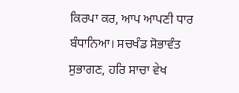ਕਿਰਪਾ ਕਰ, ਆਪ ਆਪਣੀ ਧਾਰ ਬੰਧਾਨਿਆ। ਸਚਖੰਡ ਸੋਭਾਵੰਤ ਸੁਭਾਗਣ, ਹਰਿ ਸਾਚਾ ਵੇਖ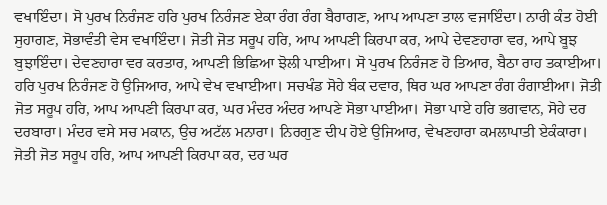ਵਖਾਇੰਦਾ। ਸੋ ਪੁਰਖ ਨਿਰੰਜਣ ਹਰਿ ਪੁਰਖ ਨਿਰੰਜਣ ਏਕਾ ਰੰਗ ਰੰਗ ਬੈਰਾਗਣ, ਆਪ ਆਪਣਾ ਤਾਲ ਵਜਾਇੰਦਾ। ਨਾਰੀ ਕੰਤ ਹੋਈ ਸੁਹਾਗਣ, ਸੋਭਾਵੰਤੀ ਵੇਸ ਵਖਾਇੰਦਾ। ਜੋਤੀ ਜੋਤ ਸਰੂਪ ਹਰਿ, ਆਪ ਆਪਣੀ ਕਿਰਪਾ ਕਰ, ਆਪੇ ਦੇਵਣਹਾਰਾ ਵਰ, ਆਪੇ ਬੂਝ ਬੁਝਾਇੰਦਾ। ਦੇਵਣਹਾਰਾ ਵਰ ਕਰਤਾਰ, ਆਪਣੀ ਭਿਛਿਆ ਝੋਲੀ ਪਾਈਆ। ਸੋ ਪੁਰਖ ਨਿਰੰਜਣ ਹੋ ਤਿਆਰ, ਬੈਠਾ ਰਾਹ ਤਕਾਈਆ। ਹਰਿ ਪੁਰਖ ਨਿਰੰਜਣ ਹੋ ਉਜਿਆਰ, ਆਪੇ ਵੇਖ ਵਖਾਈਆ। ਸਚਖੰਡ ਸੋਹੇ ਬੰਕ ਦਵਾਰ, ਥਿਰ ਘਰ ਆਪਣਾ ਰੰਗ ਰੰਗਾਈਆ। ਜੋਤੀ ਜੋਤ ਸਰੂਪ ਹਰਿ, ਆਪ ਆਪਣੀ ਕਿਰਪਾ ਕਰ, ਘਰ ਮੰਦਰ ਅੰਦਰ ਆਪਣੇ ਸੋਭਾ ਪਾਈਆ। ਸੋਭਾ ਪਾਏ ਹਰਿ ਭਗਵਾਨ, ਸੋਹੇ ਦਰ ਦਰਬਾਰਾ। ਮੰਦਰ ਵਸੇ ਸਚ ਮਕਾਨ, ਉਚ ਅਟੱਲ ਮਨਾਰਾ। ਨਿਰਗੁਣ ਦੀਪ ਹੋਏ ਉਜਿਆਰ, ਵੇਖਣਹਾਰਾ ਕਮਲਾਪਾਤੀ ਏਕੰਕਾਰਾ। ਜੋਤੀ ਜੋਤ ਸਰੂਪ ਹਰਿ, ਆਪ ਆਪਣੀ ਕਿਰਪਾ ਕਰ, ਦਰ ਘਰ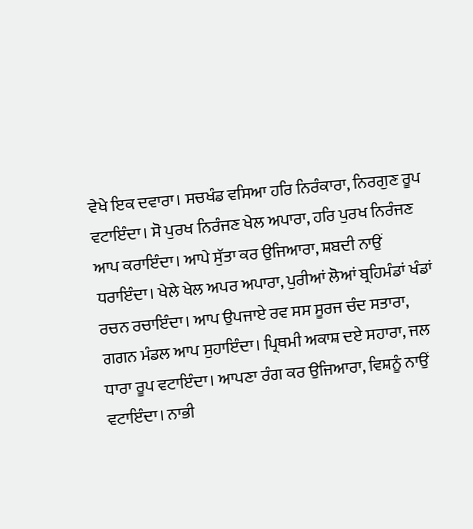ਵੇਖੇ ਇਕ ਦਵਾਰਾ। ਸਚਖੰਡ ਵਸਿਆ ਹਰਿ ਨਿਰੰਕਾਰਾ, ਨਿਰਗੁਣ ਰੂਪ ਵਟਾਇੰਦਾ। ਸੋ ਪੁਰਖ ਨਿਰੰਜਣ ਖੇਲ ਅਪਾਰਾ, ਹਰਿ ਪੁਰਖ ਨਿਰੰਜਣ ਆਪ ਕਰਾਇੰਦਾ। ਆਪੇ ਸੁੱਤਾ ਕਰ ਉਜਿਆਰਾ, ਸ਼ਬਦੀ ਨਾਉਂ ਧਰਾਇੰਦਾ। ਖੇਲੇ ਖੇਲ ਅਪਰ ਅਪਾਰਾ, ਪੁਰੀਆਂ ਲੋਆਂ ਬ੍ਰਹਿਮੰਡਾਂ ਖੰਡਾਂ ਰਚਨ ਰਚਾਇੰਦਾ। ਆਪ ਉਪਜਾਏ ਰਵ ਸਸ ਸੂਰਜ ਚੰਦ ਸਤਾਰਾ, ਗਗਨ ਮੰਡਲ ਆਪ ਸੁਹਾਇੰਦਾ। ਪ੍ਰਿਥਮੀ ਅਕਾਸ਼ ਦਏ ਸਹਾਰਾ, ਜਲ ਧਾਰਾ ਰੂਪ ਵਟਾਇੰਦਾ। ਆਪਣਾ ਰੰਗ ਕਰ ਉਜਿਆਰਾ, ਵਿਸ਼ਨੂੰ ਨਾਉਂ ਵਟਾਇੰਦਾ। ਨਾਭੀ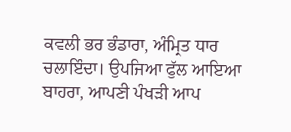ਕਵਲੀ ਭਰ ਭੰਡਾਰਾ, ਅੰਮ੍ਰਿਤ ਧਾਰ ਚਲਾਇੰਦਾ। ਉਪਜਿਆ ਫੁੱਲ ਆਇਆ ਬਾਹਰਾ, ਆਪਣੀ ਪੰਖੜੀ ਆਪ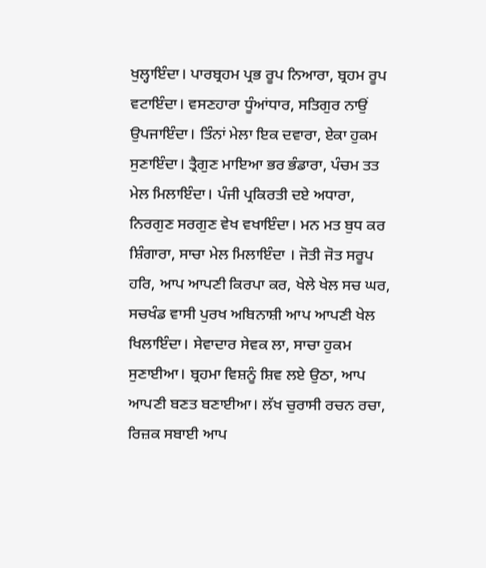ਖੁਲ੍ਹਾਇੰਦਾ। ਪਾਰਬ੍ਰਹਮ ਪ੍ਰਭ ਰੂਪ ਨਿਆਰਾ, ਬ੍ਰਹਮ ਰੂਪ ਵਟਾਇੰਦਾ। ਵਸਣਹਾਰਾ ਧੂੰਆਂਧਾਰ, ਸਤਿਗੁਰ ਨਾਉਂ ਉਪਜਾਇੰਦਾ। ਤਿੰਨਾਂ ਮੇਲਾ ਇਕ ਦਵਾਰਾ, ਏਕਾ ਹੁਕਮ ਸੁਣਾਇੰਦਾ। ਤ੍ਰੈਗੁਣ ਮਾਇਆ ਭਰ ਭੰਡਾਰਾ, ਪੰਚਮ ਤਤ ਮੇਲ ਮਿਲਾਇੰਦਾ। ਪੰਜੀ ਪ੍ਰਕਿਰਤੀ ਦਏ ਅਧਾਰਾ, ਨਿਰਗੁਣ ਸਰਗੁਣ ਵੇਖ ਵਖਾਇੰਦਾ। ਮਨ ਮਤ ਬੁਧ ਕਰ ਸ਼ਿੰਗਾਰਾ, ਸਾਚਾ ਮੇਲ ਮਿਲਾਇੰਦਾ । ਜੋਤੀ ਜੋਤ ਸਰੂਪ ਹਰਿ, ਆਪ ਆਪਣੀ ਕਿਰਪਾ ਕਰ, ਖੇਲੇ ਖੇਲ ਸਚ ਘਰ, ਸਚਖੰਡ ਵਾਸੀ ਪੁਰਖ ਅਬਿਨਾਸ਼ੀ ਆਪ ਆਪਣੀ ਖੇਲ ਖਿਲਾਇੰਦਾ। ਸੇਵਾਦਾਰ ਸੇਵਕ ਲਾ, ਸਾਚਾ ਹੁਕਮ ਸੁਣਾਈਆ। ਬ੍ਰਹਮਾ ਵਿਸ਼ਨੂੰ ਸ਼ਿਵ ਲਏ ਉਠਾ, ਆਪ ਆਪਣੀ ਬਣਤ ਬਣਾਈਆ। ਲੱਖ ਚੁਰਾਸੀ ਰਚਨ ਰਚਾ, ਰਿਜ਼ਕ ਸਬਾਈ ਆਪ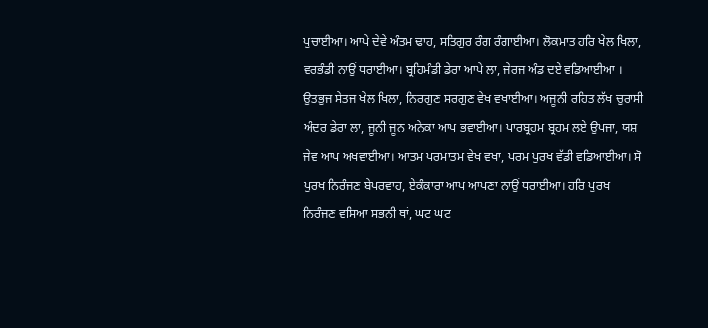ਪੁਚਾਈਆ। ਆਪੇ ਦੇਵੇ ਅੰਤਮ ਢਾਹ, ਸਤਿਗੁਰ ਰੰਗ ਰੰਗਾਈਆ। ਲੋਕਮਾਤ ਹਰਿ ਖੇਲ ਖਿਲਾ, ਵਰਭੰਡੀ ਨਾਉਂ ਧਰਾਈਆ। ਬ੍ਰਹਿਮੰਡੀ ਡੇਰਾ ਆਪੇ ਲਾ, ਜੇਰਜ ਅੰਡ ਦਏ ਵਡਿਆਈਆ । ਉਤਭੁਜ ਸੇਤਜ ਖੇਲ ਖਿਲਾ, ਨਿਰਗੁਣ ਸਰਗੁਣ ਵੇਖ ਵਖਾਈਆ। ਅਜੂਨੀ ਰਹਿਤ ਲੱਖ ਚੁਰਾਸੀ ਅੰਦਰ ਡੇਰਾ ਲਾ, ਜੂਨੀ ਜੂਨ ਅਨੇਕਾ ਆਪ ਭਵਾਈਆ। ਪਾਰਬ੍ਰਹਮ ਬ੍ਰਹਮ ਲਏ ਉਪਜਾ, ਯਸ਼ ਜੇਵ ਆਪ ਅਖਵਾਈਆ। ਆਤਮ ਪਰਮਾਤਮ ਵੇਖ ਵਖਾ, ਪਰਮ ਪੁਰਖ ਵੱਡੀ ਵਡਿਆਈਆ। ਸੋ ਪੁਰਖ ਨਿਰੰਜਣ ਬੇਪਰਵਾਹ, ਏਕੰਕਾਰਾ ਆਪ ਆਪਣਾ ਨਾਉਂ ਧਰਾਈਆ। ਹਰਿ ਪੁਰਖ ਨਿਰੰਜਣ ਵਸਿਆ ਸਭਨੀ ਥਾਂ, ਘਟ ਘਟ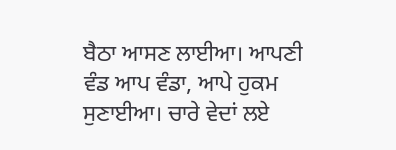ਬੈਠਾ ਆਸਣ ਲਾਈਆ। ਆਪਣੀ ਵੰਡ ਆਪ ਵੰਡਾ, ਆਪੇ ਹੁਕਮ ਸੁਣਾਈਆ। ਚਾਰੇ ਵੇਦਾਂ ਲਏ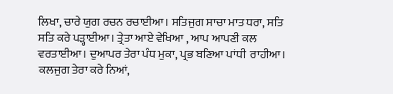ਲਿਖਾ, ਚਾਰੇ ਯੁਗ ਰਚਨ ਰਚਾਈਆ। ਸਤਿਜੁਗ ਸਾਚਾ ਮਾਤ ਧਰਾ, ਸਤਿ ਸਤਿ ਕਰੇ ਪੜ੍ਹਾਈਆ। ਤ੍ਰੇਤਾ ਆਏ ਵੇਖਿਆ , ਆਪ ਆਪਣੀ ਕਲ ਵਰਤਾਈਆ। ਦੁਆਪਰ ਤੇਰਾ ਪੰਧ ਮੁਕਾ, ਪ੍ਰਭ ਬਣਿਆ ਪਾਂਧੀ  ਰਾਹੀਆ। ਕਲਜੁਗ ਤੇਰਾ ਕਰੇ ਨਿਆਂ,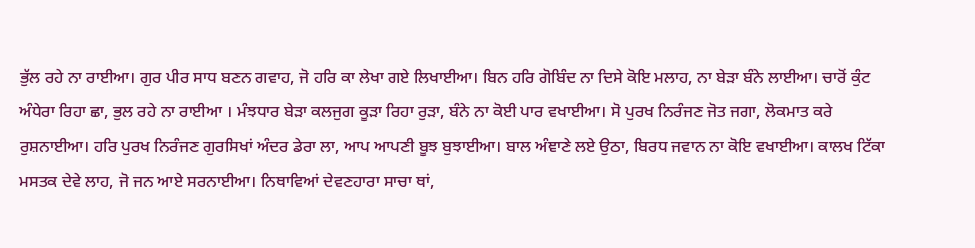ਭੁੱਲ ਰਹੇ ਨਾ ਰਾਈਆ। ਗੁਰ ਪੀਰ ਸਾਧ ਬਣਨ ਗਵਾਹ, ਜੋ ਹਰਿ ਕਾ ਲੇਖਾ ਗਏ ਲਿਖਾਈਆ। ਬਿਨ ਹਰਿ ਗੋਬਿੰਦ ਨਾ ਦਿਸੇ ਕੋਇ ਮਲਾਹ, ਨਾ ਬੇੜਾ ਬੰਨੇ ਲਾਈਆ। ਚਾਰੋਂ ਕੁੰਟ ਅੰਧੇਰਾ ਰਿਹਾ ਛਾ, ਭੁਲ ਰਹੇ ਨਾ ਰਾਈਆ । ਮੰਝਧਾਰ ਬੇੜਾ ਕਲਜੁਗ ਕੂੜਾ ਰਿਹਾ ਰੁੜਾ, ਬੰਨੇ ਨਾ ਕੋਈ ਪਾਰ ਵਖਾਈਆ। ਸੋ ਪੁਰਖ ਨਿਰੰਜਣ ਜੋਤ ਜਗਾ, ਲੋਕਮਾਤ ਕਰੇ ਰੁਸ਼ਨਾਈਆ। ਹਰਿ ਪੁਰਖ ਨਿਰੰਜਣ ਗੁਰਸਿਖਾਂ ਅੰਦਰ ਡੇਰਾ ਲਾ, ਆਪ ਆਪਣੀ ਬੂਝ ਬੁਝਾਈਆ। ਬਾਲ ਅੰਞਾਣੇ ਲਏ ਉਠਾ, ਬਿਰਧ ਜਵਾਨ ਨਾ ਕੋਇ ਵਖਾਈਆ। ਕਾਲਖ ਟਿੱਕਾ ਮਸਤਕ ਦੇਵੇ ਲਾਹ, ਜੋ ਜਨ ਆਏ ਸਰਨਾਈਆ। ਨਿਥਾਵਿਆਂ ਦੇਵਣਹਾਰਾ ਸਾਚਾ ਥਾਂ,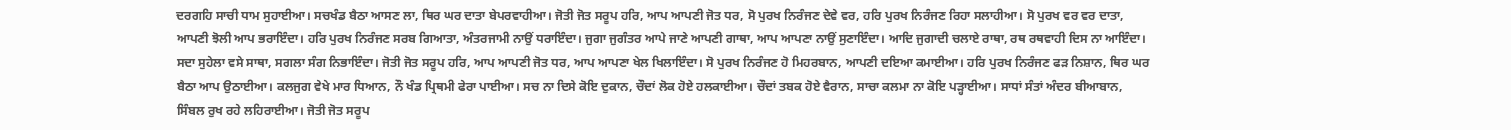ਦਰਗਹਿ ਸਾਚੀ ਧਾਮ ਸੁਹਾਈਆ। ਸਚਖੰਡ ਬੈਠਾ ਆਸਣ ਲਾ, ਥਿਰ ਘਰ ਦਾਤਾ ਬੇਪਰਵਾਹੀਆ। ਜੋਤੀ ਜੋਤ ਸਰੂਪ ਹਰਿ, ਆਪ ਆਪਣੀ ਜੋਤ ਧਰ, ਸੋ ਪੁਰਖ ਨਿਰੰਜਣ ਦੇਵੇ ਵਰ, ਹਰਿ ਪੁਰਖ ਨਿਰੰਜਣ ਰਿਹਾ ਸਲਾਹੀਆ। ਸੋ ਪੁਰਖ ਵਰ ਵਰ ਦਾਤਾ, ਆਪਣੀ ਝੋਲੀ ਆਪ ਭਰਾਇੰਦਾ। ਹਰਿ ਪੁਰਖ ਨਿਰੰਜਣ ਸਰਬ ਗਿਆਤਾ, ਅੰਤਰਜਾਮੀ ਨਾਉਂ ਧਰਾਇੰਦਾ। ਜੁਗਾ ਜੁਗੰਤਰ ਆਪੇ ਜਾਣੇ ਆਪਣੀ ਗਾਥਾ, ਆਪ ਆਪਣਾ ਨਾਉਂ ਸੁਣਾਇੰਦਾ। ਆਦਿ ਜੁਗਾਦੀ ਚਲਾਏ ਰਾਥਾ, ਰਥ ਰਥਵਾਹੀ ਦਿਸ ਨਾ ਆਇੰਦਾ। ਸਦਾ ਸੁਹੇਲਾ ਵਸੇ ਸਾਥਾ, ਸਗਲਾ ਸੰਗ ਨਿਭਾਇੰਦਾ। ਜੋਤੀ ਜੋਤ ਸਰੂਪ ਹਰਿ, ਆਪ ਆਪਣੀ ਜੋਤ ਧਰ, ਆਪ ਆਪਣਾ ਖੇਲ ਖਿਲਾਇੰਦਾ। ਸੋ ਪੁਰਖ ਨਿਰੰਜਣ ਹੋ ਮਿਹਰਬਾਨ, ਆਪਣੀ ਦਇਆ ਕਮਾਈਆ। ਹਰਿ ਪੁਰਖ ਨਿਰੰਜਣ ਫੜ ਨਿਸ਼ਾਨ, ਥਿਰ ਘਰ ਬੈਠਾ ਆਪ ਉਠਾਈਆ। ਕਲਜੁਗ ਵੇਖੇ ਮਾਰ ਧਿਆਨ, ਨੌ ਖੰਡ ਪ੍ਰਿਥਮੀ ਫੇਰਾ ਪਾਈਆ। ਸਚ ਨਾ ਦਿਸੇ ਕੋਇ ਦੁਕਾਨ, ਚੌਦਾਂ ਲੋਕ ਹੋਏ ਹਲਕਾਈਆ। ਚੌਦਾਂ ਤਬਕ ਹੋਏ ਵੈਰਾਨ, ਸਾਚਾ ਕਲਮਾ ਨਾ ਕੋਇ ਪੜ੍ਹਾਈਆ। ਸਾਧਾਂ ਸੰਤਾਂ ਅੰਦਰ ਬੀਆਬਾਨ, ਸਿੰਬਲ ਰੁਖ ਰਹੇ ਲਹਿਰਾਈਆ। ਜੋਤੀ ਜੋਤ ਸਰੂਪ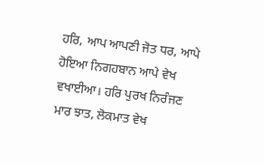ਹਰਿ, ਆਪ ਆਪਣੀ ਜੋਤ ਧਰ, ਆਪੇ ਹੋਇਆ ਨਿਗਹਬਾਨ ਆਪੇ ਵੇਖ ਵਖਾਈਆ। ਹਰਿ ਪੁਰਖ ਨਿਰੰਜਣ ਮਾਰ ਝਾਤ, ਲੋਕਮਾਤ ਵੇਖ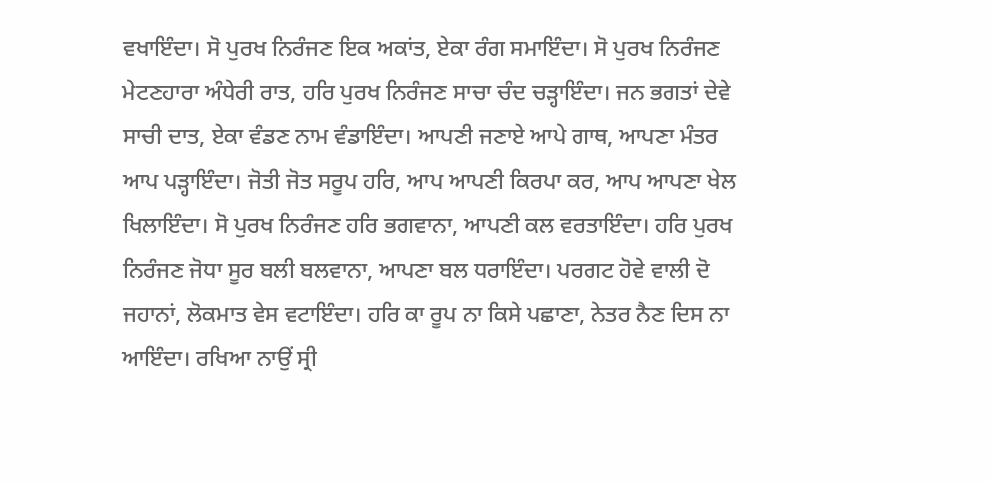ਵਖਾਇੰਦਾ। ਸੋ ਪੁਰਖ ਨਿਰੰਜਣ ਇਕ ਅਕਾਂਤ, ਏਕਾ ਰੰਗ ਸਮਾਇੰਦਾ। ਸੋ ਪੁਰਖ ਨਿਰੰਜਣ ਮੇਟਣਹਾਰਾ ਅੰਧੇਰੀ ਰਾਤ, ਹਰਿ ਪੁਰਖ ਨਿਰੰਜਣ ਸਾਚਾ ਚੰਦ ਚੜ੍ਹਾਇੰਦਾ। ਜਨ ਭਗਤਾਂ ਦੇਵੇ ਸਾਚੀ ਦਾਤ, ਏਕਾ ਵੰਡਣ ਨਾਮ ਵੰਡਾਇੰਦਾ। ਆਪਣੀ ਜਣਾਏ ਆਪੇ ਗਾਥ, ਆਪਣਾ ਮੰਤਰ ਆਪ ਪੜ੍ਹਾਇੰਦਾ। ਜੋਤੀ ਜੋਤ ਸਰੂਪ ਹਰਿ, ਆਪ ਆਪਣੀ ਕਿਰਪਾ ਕਰ, ਆਪ ਆਪਣਾ ਖੇਲ ਖਿਲਾਇੰਦਾ। ਸੋ ਪੁਰਖ ਨਿਰੰਜਣ ਹਰਿ ਭਗਵਾਨਾ, ਆਪਣੀ ਕਲ ਵਰਤਾਇੰਦਾ। ਹਰਿ ਪੁਰਖ ਨਿਰੰਜਣ ਜੋਧਾ ਸੂਰ ਬਲੀ ਬਲਵਾਨਾ, ਆਪਣਾ ਬਲ ਧਰਾਇੰਦਾ। ਪਰਗਟ ਹੋਵੇ ਵਾਲੀ ਦੋ ਜਹਾਨਾਂ, ਲੋਕਮਾਤ ਵੇਸ ਵਟਾਇੰਦਾ। ਹਰਿ ਕਾ ਰੂਪ ਨਾ ਕਿਸੇ ਪਛਾਣਾ, ਨੇਤਰ ਨੈਣ ਦਿਸ ਨਾ ਆਇੰਦਾ। ਰਖਿਆ ਨਾਉਂ ਸ੍ਰੀ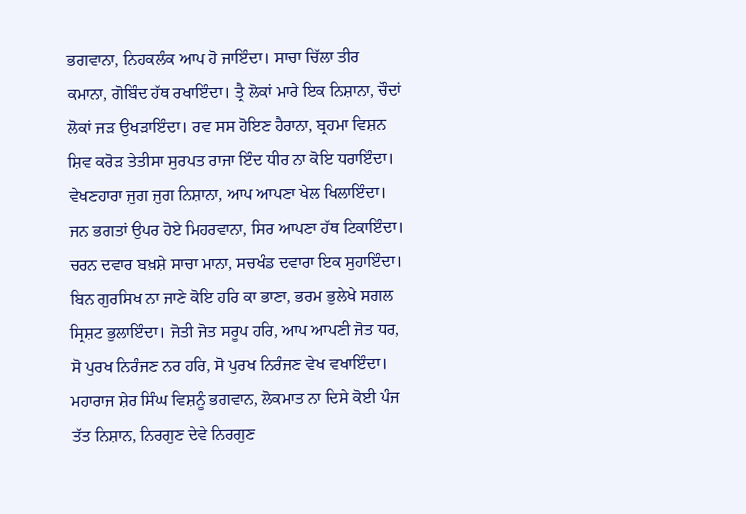ਭਗਵਾਨਾ, ਨਿਹਕਲੰਕ ਆਪ ਹੋ ਜਾਇੰਦਾ। ਸਾਚਾ ਚਿੱਲਾ ਤੀਰ ਕਮਾਨਾ, ਗੋਬਿੰਦ ਹੱਥ ਰਖਾਇੰਦਾ। ਤ੍ਰੈ ਲੋਕਾਂ ਮਾਰੇ ਇਕ ਨਿਸ਼ਾਨਾ, ਚੌਦਾਂ ਲੋਕਾਂ ਜੜ ਉਖੜਾਇੰਦਾ। ਰਵ ਸਸ ਹੋਇਣ ਹੈਰਾਨਾ, ਬ੍ਰਹਮਾ ਵਿਸ਼ਨ ਸ਼ਿਵ ਕਰੋੜ ਤੇਤੀਸਾ ਸੁਰਪਤ ਰਾਜਾ ਇੰਦ ਧੀਰ ਨਾ ਕੋਇ ਧਰਾਇੰਦਾ। ਵੇਖਣਹਾਰਾ ਜੁਗ ਜੁਗ ਨਿਸ਼ਾਨਾ, ਆਪ ਆਪਣਾ ਖੇਲ ਖਿਲਾਇੰਦਾ। ਜਨ ਭਗਤਾਂ ਉਪਰ ਹੋਏ ਮਿਹਰਵਾਨਾ, ਸਿਰ ਆਪਣਾ ਹੱਥ ਟਿਕਾਇੰਦਾ। ਚਰਨ ਦਵਾਰ ਬਖ਼ਸ਼ੇ ਸਾਚਾ ਮਾਨਾ, ਸਚਖੰਡ ਦਵਾਰਾ ਇਕ ਸੁਹਾਇੰਦਾ। ਬਿਨ ਗੁਰਸਿਖ ਨਾ ਜਾਣੇ ਕੋਇ ਹਰਿ ਕਾ ਭਾਣਾ, ਭਰਮ ਭੁਲੇਖੇ ਸਗਲ ਸ੍ਰਿਸ਼ਟ ਭੁਲਾਇੰਦਾ। ਜੋਤੀ ਜੋਤ ਸਰੂਪ ਹਰਿ, ਆਪ ਆਪਣੀ ਜੋਤ ਧਰ, ਸੋ ਪੁਰਖ ਨਿਰੰਜਣ ਨਰ ਹਰਿ, ਸੋ ਪੁਰਖ ਨਿਰੰਜਣ ਵੇਖ ਵਖਾਇੰਦਾ। ਮਹਾਰਾਜ ਸ਼ੇਰ ਸਿੰਘ ਵਿਸ਼ਨੂੰ ਭਗਵਾਨ, ਲੋਕਮਾਤ ਨਾ ਦਿਸੇ ਕੋਈ ਪੰਜ ਤੱਤ ਨਿਸ਼ਾਨ, ਨਿਰਗੁਣ ਦੇਵੇ ਨਿਰਗੁਣ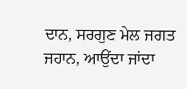ਦਾਨ, ਸਰਗੁਣ ਮੇਲ ਜਗਤ ਜਹਾਨ, ਆਉਂਦਾ ਜਾਂਦਾ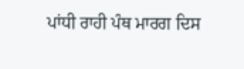ਪਾਂਧੀ ਰਾਹੀ ਪੰਥ ਮਾਰਗ ਦਿਸ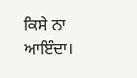ਕਿਸੇ ਨਾ ਆਇੰਦਾ।